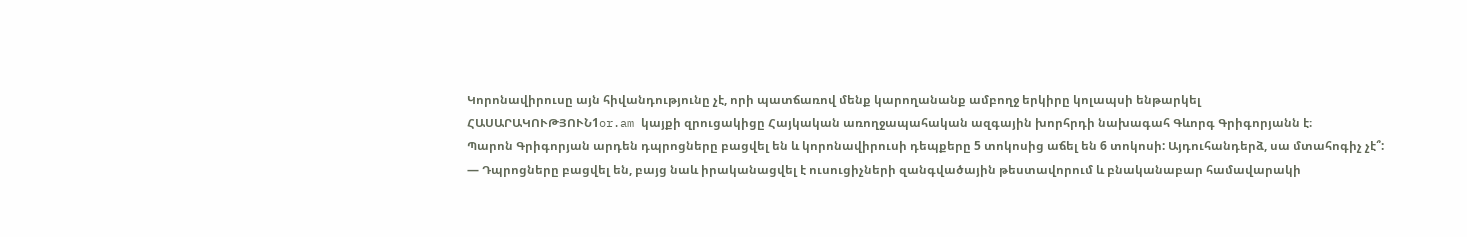Կորոնավիրուսը այն հիվանդությունը չէ, որի պատճառով մենք կարողանանք ամբողջ երկիրը կոլապսի ենթարկել
ՀԱՍԱՐԱԿՈՒԹՅՈՒՆ1or.am կայքի զրուցակիցը Հայկական առողջապահական ազգային խորհրդի նախագահ Գևորգ Գրիգորյանն է։
Պարոն Գրիգորյան արդեն դպրոցները բացվել են և կորոնավիրուսի դեպքերը 5 տոկոսից աճել են 6 տոկոսի: Այդուհանդերձ, սա մտահոգիչ չէ՞:
— Դպրոցները բացվել են, բայց նաև իրականացվել է ուսուցիչների զանգվածային թեստավորում և բնականաբար համավարակի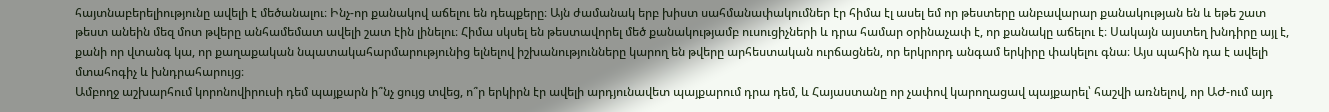հայտնաբերելիությունը ավելի է մեծանալու։ Ինչ-որ քանակով աճելու են դեպքերը։ Այն ժամանակ երբ խիստ սահմանափակումներ էր հիմա էլ ասել եմ որ թեստերը անբավարար քանակության են և եթե շատ թեստ անեին մեզ մոտ թվերը անհամեմատ ավելի շատ էին լինելու։ Հիմա սկսել են թեստավորել մեծ քանակությամբ ուսուցիչների և դրա համար օրինաչափ է, որ քանակը աճելու է։ Սակայն այստեղ խնդիրը այլ է, քանի որ վտանգ կա, որ քաղաքական նպատակահարմարությունից ելնելով իշխանությունները կարող են թվերը արհեստական ուրճացնեն, որ երկրորդ անգամ երկիրը փակելու գնա։ Այս պահին դա է ավելի մտահոգիչ և խնդրահարույց։
Ամբողջ աշխարհում կորոնովիրուսի դեմ պայքարն ի՞նչ ցույց տվեց, ո՞ր երկիրն էր ավելի արդյունավետ պայքարում դրա դեմ, և Հայաստանը որ չափով կարողացավ պայքարել՝ հաշվի առնելով, որ ԱԺ-ում այդ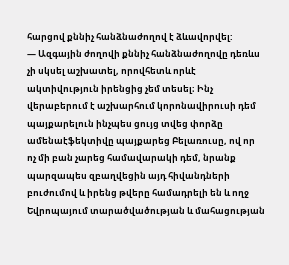հարցով քննիչ հանձնաժողով է ձևավորվել:
— Ազգային ժողովի քննիչ հանձնաժողովը դեռևս չի սկսել աշխատել, որովհետև որևէ ակտիվություն իրենցից չեմ տեսել։ Ինչ վերաբերում է աշխարհում կորոնավիրուսի դեմ պայքարելուն ինչպես ցույց տվեց փորձը ամենաէֆեկտիվը պայքարեց Բելառուսը, ով որ ոչ մի բան չարեց համավարակի դեմ, նրանք պարզապես զբաղվեցին այդ հիվանդների բուժումով և իրենց թվերը համադրելի են և ողջ Եվրոպայում տարածվածության և մահացության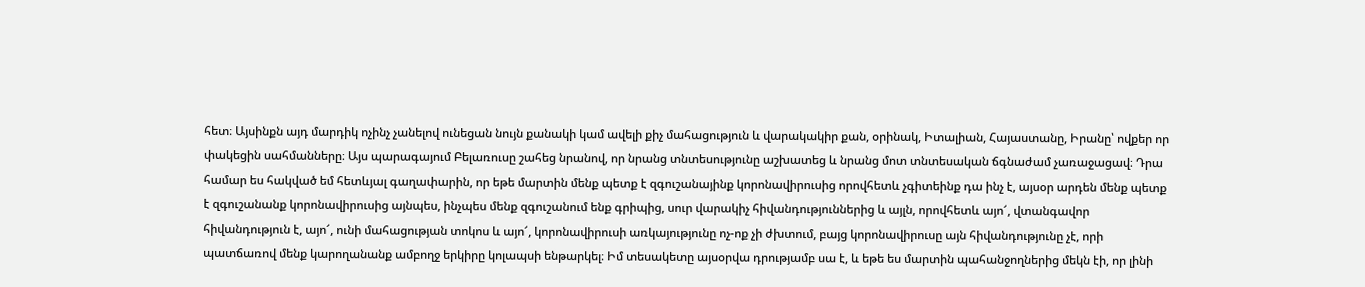հետ։ Այսինքն այդ մարդիկ ոչինչ չանելով ունեցան նույն քանակի կամ ավելի քիչ մահացություն և վարակակիր քան, օրինակ, Իտալիան, Հայաստանը, Իրանը՝ ովքեր որ փակեցին սահմանները։ Այս պարագայում Բելառուսը շահեց նրանով, որ նրանց տնտեսությունը աշխատեց և նրանց մոտ տնտեսական ճգնաժամ չառաջացավ։ Դրա համար ես հակված եմ հետևյալ գաղափարին, որ եթե մարտին մենք պետք է զգուշանայինք կորոնավիրուսից որովհետև չգիտեինք դա ինչ է, այսօր արդեն մենք պետք է զգուշանանք կորոնավիրուսից այնպես, ինչպես մենք զգուշանում ենք գրիպից, սուր վարակիչ հիվանդություններից և այլն, որովհետև այո՜, վտանգավոր հիվանդություն է, այո՜, ունի մահացության տոկոս և այո՜, կորոնավիրուսի առկայությունը ոչ-ոք չի ժխտում, բայց կորոնավիրուսը այն հիվանդությունը չէ, որի պատճառով մենք կարողանանք ամբողջ երկիրը կոլապսի ենթարկել։ Իմ տեսակետը այսօրվա դրությամբ սա է, և եթե ես մարտին պահանջողներից մեկն էի, որ լինի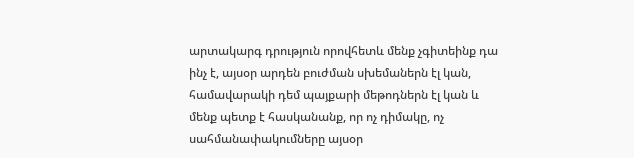արտակարգ դրություն որովհետև մենք չգիտեինք դա ինչ է, այսօր արդեն բուժման սխեմաներն էլ կան, համավարակի դեմ պայքարի մեթոդներն էլ կան և մենք պետք է հասկանանք, որ ոչ դիմակը, ոչ սահմանափակումները այսօր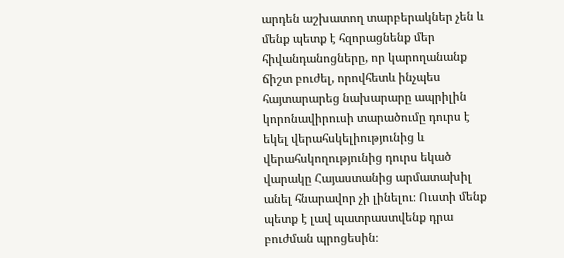արդեն աշխատող տարբերակներ չեն և մենք պետք է հզորացնենք մեր հիվանդանոցները, որ կարողանանք ճիշտ բուժել, որովհետև ինչպես հայտարարեց նախարարը ապրիլին կորոնավիրուսի տարածումը դուրս է եկել վերահսկելիությունից և վերահսկողությունից դուրս եկած վարակը Հայաստանից արմատախիլ անել հնարավոր չի լինելու։ Ուստի մենք պետք է լավ պատրաստվենք դրա բուժման պրոցեսին։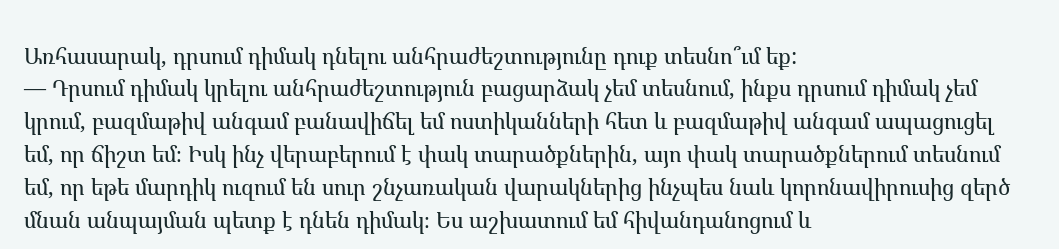Առհասարակ, դրսում դիմակ դնելու անհրաժեշտությունը դուք տեսնո՞ւմ եք:
— Դրսում դիմակ կրելու անհրաժեշտություն բացարձակ չեմ տեսնում, ինքս դրսում դիմակ չեմ կրում, բազմաթիվ անգամ բանավիճել եմ ոստիկանների հետ և բազմաթիվ անգամ ապացուցել եմ, որ ճիշտ եմ։ Իսկ ինչ վերաբերում է փակ տարածքներին, այո փակ տարածքներում տեսնում եմ, որ եթե մարդիկ ուզում են սուր շնչառական վարակներից ինչպես նաև կորոնավիրուսից զերծ մնան անպայման պետք է դնեն դիմակ։ Ես աշխատում եմ հիվանդանոցում և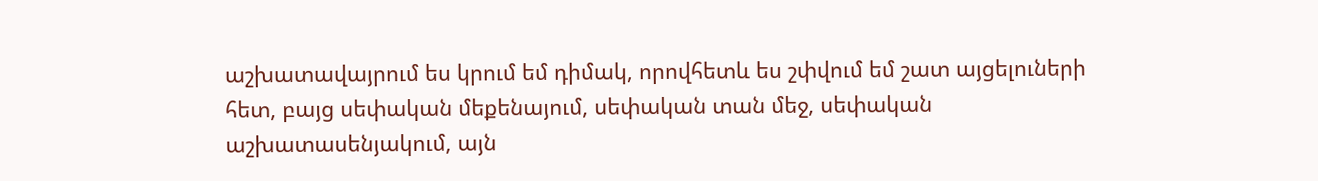աշխատավայրում ես կրում եմ դիմակ, որովհետև ես շփվում եմ շատ այցելուների հետ, բայց սեփական մեքենայում, սեփական տան մեջ, սեփական աշխատասենյակում, այն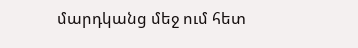մարդկանց մեջ ում հետ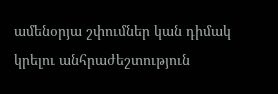ամենօրյա շփումներ կան դիմակ կրելու անհրաժեշտություն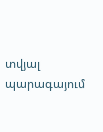տվյալ պարագայում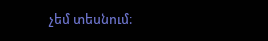չեմ տեսնում։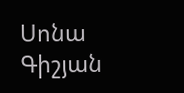Սոնա Գիշյան